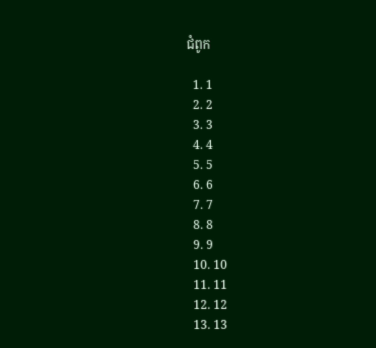ជំពូក

  1. 1
  2. 2
  3. 3
  4. 4
  5. 5
  6. 6
  7. 7
  8. 8
  9. 9
  10. 10
  11. 11
  12. 12
  13. 13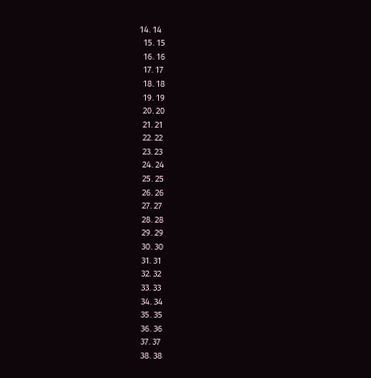14. 14
  15. 15
  16. 16
  17. 17
  18. 18
  19. 19
  20. 20
  21. 21
  22. 22
  23. 23
  24. 24
  25. 25
  26. 26
  27. 27
  28. 28
  29. 29
  30. 30
  31. 31
  32. 32
  33. 33
  34. 34
  35. 35
  36. 36
  37. 37
  38. 38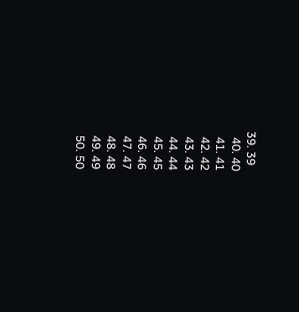39. 39
  40. 40
  41. 41
  42. 42
  43. 43
  44. 44
  45. 45
  46. 46
  47. 47
  48. 48
  49. 49
  50. 50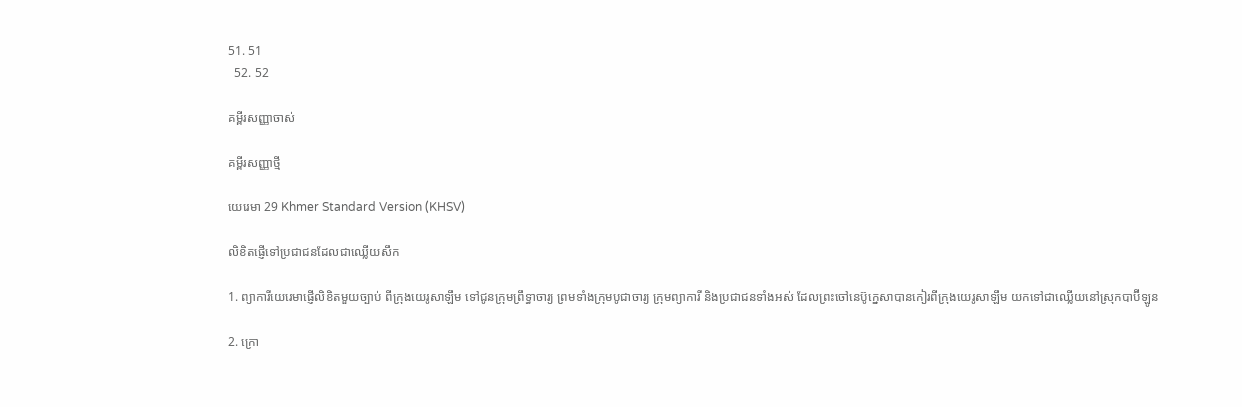51. 51
  52. 52

គម្ពីរសញ្ញាចាស់

គម្ពីរសញ្ញាថ្មី

យេរេមា 29 Khmer Standard Version (KHSV)

លិខិតផ្ញើទៅប្រជា‌ជនដែលជាឈ្លើយសឹក

1. ព្យាការីយេរេមាផ្ញើលិខិតមួយច្បាប់ ពីក្រុងយេរូ‌សាឡឹម ទៅជូនក្រុមព្រឹទ្ធា‌ចារ្យ ព្រមទាំងក្រុមបូជា‌ចារ្យ ក្រុមព្យាការី និងប្រជា‌ជនទាំងអស់ ដែលព្រះចៅនេប៊ូ‌ក្នេសាបានកៀរពីក្រុងយេរូ‌សាឡឹម យកទៅជាឈ្លើយនៅស្រុកបាប៊ី‌ឡូន

2. ក្រោ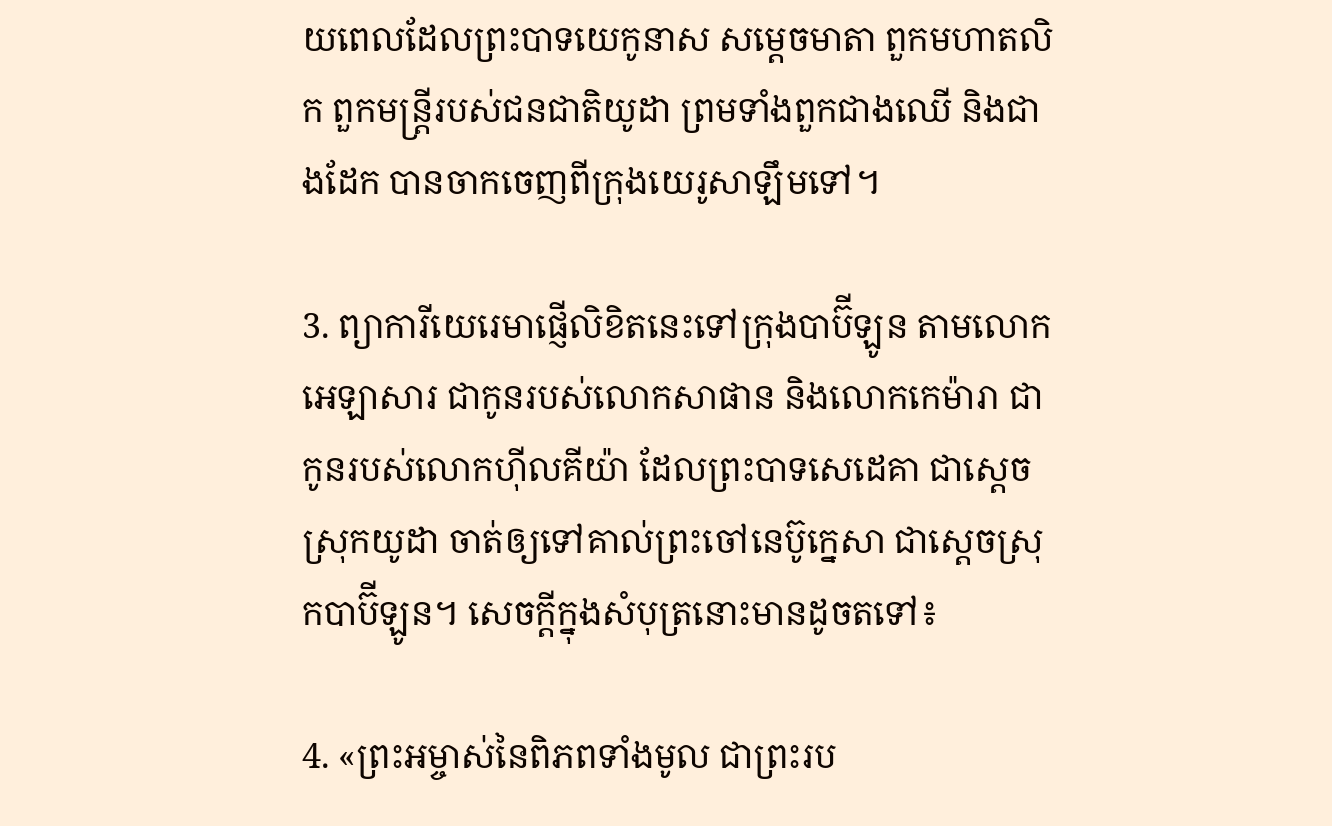យពេលដែលព្រះ‌បាទយេកូ‌នាស សម្ដេចមាតា ពួកមហា‌តលិក ពួកមន្ត្រីរបស់ជន‌ជាតិយូដា ព្រមទាំងពួកជាងឈើ និងជាងដែក បានចាកចេញពីក្រុងយេរូ‌សាឡឹមទៅ។

3. ព្យាការីយេរេមាផ្ញើលិខិតនេះទៅក្រុងបាប៊ី‌ឡូន តាមលោកអេឡាសារ ជាកូនរបស់លោកសាផាន និងលោកកេម៉ា‌រា ជាកូនរបស់លោកហ៊ីលគី‌យ៉ា ដែលព្រះ‌បាទសេដេ‌គា ជាស្ដេចស្រុកយូដា ចាត់ឲ្យទៅគាល់ព្រះ‌ចៅនេប៊ូ‌ក្នេសា ជាស្ដេចស្រុកបាប៊ី‌ឡូន។ សេចក្ដីក្នុងសំបុត្រនោះមានដូចតទៅ៖

4. «ព្រះ‌អម្ចាស់នៃពិភពទាំងមូល ជាព្រះរប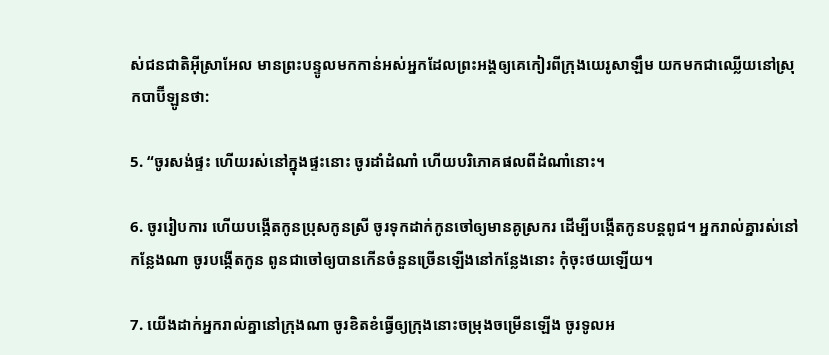ស់ជន‌ជាតិអ៊ីស្រា‌អែល មានព្រះ‌បន្ទូលមកកាន់អស់អ្នកដែលព្រះ‌អង្គឲ្យគេកៀរពីក្រុងយេរូ‌សាឡឹម យកមកជាឈ្លើយនៅស្រុកបាប៊ី‌ឡូនថា:

5. “ចូរសង់ផ្ទះ ហើយរស់នៅក្នុងផ្ទះនោះ ចូរដាំដំណាំ ហើយបរិភោគផលពីដំណាំនោះ។

6. ចូររៀប‌ការ ហើយបង្កើតកូនប្រុសកូនស្រី ចូរទុកដាក់កូនចៅឲ្យមានគូ‌ស្រករ ដើម្បីបង្កើតកូនបន្តពូជ។ អ្នករាល់គ្នារស់នៅកន្លែងណា ចូរបង្កើតកូន ពូនជាចៅឲ្យបានកើនចំនួនច្រើនឡើងនៅកន្លែងនោះ កុំចុះថយឡើយ។

7. យើងដាក់អ្នករាល់គ្នានៅក្រុងណា ចូរខិត‌ខំធ្វើឲ្យក្រុងនោះចម្រុង‌ចម្រើនឡើង ចូរទូល‌អ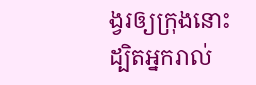ង្វរឲ្យក្រុងនោះ ដ្បិតអ្នករាល់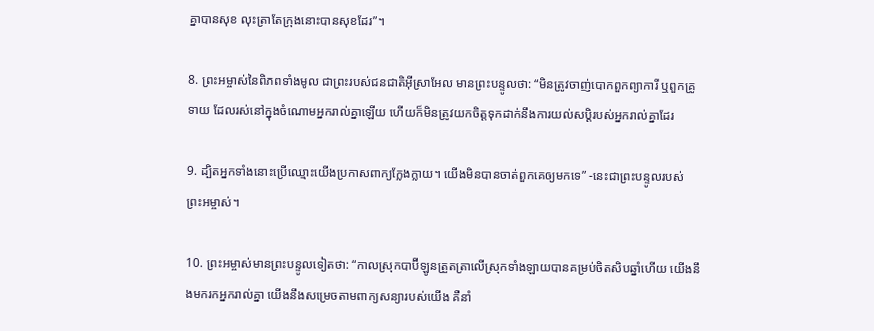គ្នាបានសុខ លុះត្រាតែក្រុងនោះបានសុខដែរ”។

8. ព្រះ‌អម្ចាស់នៃពិភពទាំងមូល ជាព្រះរបស់ជន‌ជាតិអ៊ីស្រា‌អែល មានព្រះ‌បន្ទូលថា: “មិនត្រូវចាញ់បោកពួកព្យាការី ឬពួកគ្រូទាយ ដែលរស់នៅក្នុងចំណោមអ្នករាល់គ្នាឡើយ ហើយក៏មិនត្រូវយកចិត្តទុកដាក់នឹងការយល់សប្ដិរបស់អ្នករាល់គ្នាដែរ

9. ដ្បិតអ្នកទាំងនោះប្រើឈ្មោះយើងប្រកាសពាក្យក្លែង‌ក្លាយ។ យើងមិនបានចាត់ពួកគេឲ្យមកទេ” -នេះជាព្រះ‌បន្ទូលរបស់ព្រះ‌អម្ចាស់។

10. ព្រះ‌អម្ចាស់មានព្រះ‌បន្ទូលទៀតថា: “កាលស្រុកបាប៊ី‌ឡូនត្រួត‌ត្រាលើស្រុកទាំង‌ឡាយបានគម្រប់ចិត‌សិបឆ្នាំហើយ យើងនឹងមករកអ្នករាល់គ្នា យើងនឹងសម្រេចតាមពាក្យសន្យារបស់យើង គឺនាំ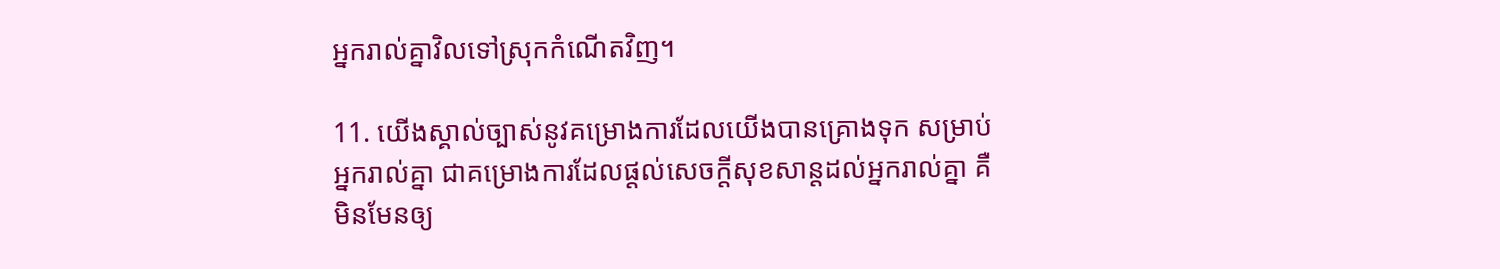អ្នករាល់គ្នាវិលទៅស្រុកកំណើតវិញ។

11. យើងស្គាល់ច្បាស់នូវគម្រោង‌ការដែលយើងបានគ្រោងទុក សម្រាប់អ្នករាល់គ្នា ជាគម្រោង‌ការដែលផ្ដល់សេចក្ដីសុខ‌សាន្តដល់អ្នករាល់គ្នា គឺមិនមែនឲ្យ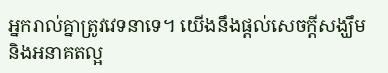អ្នករាល់គ្នាត្រូវវេទនាទេ។ យើងនឹងផ្ដល់សេចក្ដីសង្ឃឹម និងអនាគតល្អ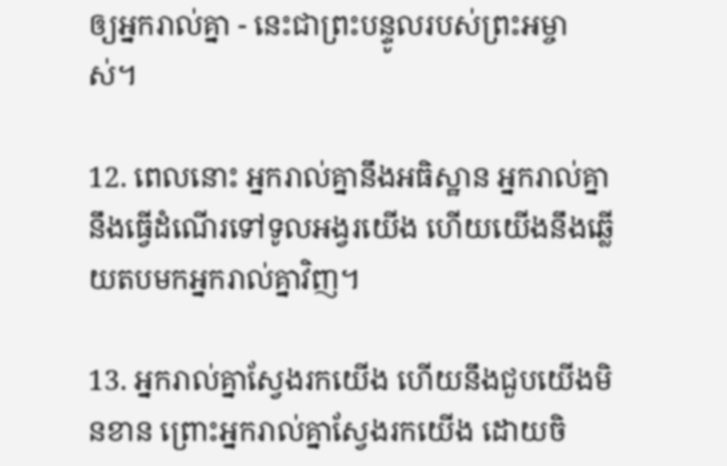ឲ្យអ្នករាល់គ្នា - នេះជាព្រះ‌បន្ទូលរបស់ព្រះ‌អម្ចាស់។

12. ពេលនោះ អ្នករាល់គ្នានឹងអធិស្ឋាន អ្នករាល់គ្នានឹងធ្វើដំណើរទៅទូល‌អង្វរយើង ហើយយើងនឹងឆ្លើយតបមកអ្នករាល់គ្នាវិញ។

13. អ្នករាល់គ្នាស្វែងរកយើង ហើយនឹងជួបយើងមិនខាន ព្រោះអ្នករាល់គ្នាស្វែងរកយើង ដោយចិ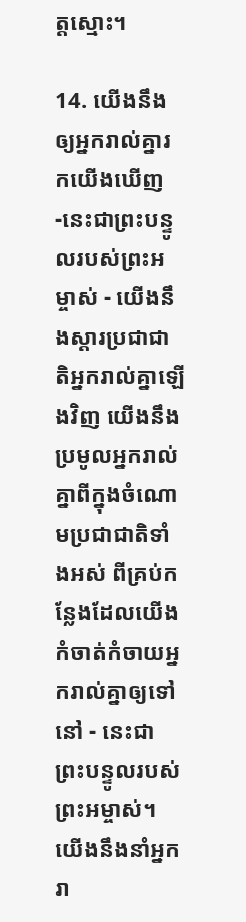ត្តស្មោះ។

14. យើងនឹងឲ្យអ្នករាល់គ្នារកយើងឃើញ -នេះជាព្រះ‌បន្ទូលរបស់ព្រះ‌អម្ចាស់ - យើងនឹងស្ដារប្រជា‌ជាតិអ្នករាល់គ្នាឡើងវិញ យើងនឹងប្រមូលអ្នករាល់គ្នាពីក្នុងចំណោមប្រជា‌ជាតិទាំងអស់ ពីគ្រប់កន្លែងដែលយើងកំចាត់‌កំចាយអ្នករាល់គ្នាឲ្យទៅនៅ - នេះជាព្រះ‌បន្ទូលរបស់ព្រះ‌អម្ចាស់។ យើងនឹងនាំអ្នករា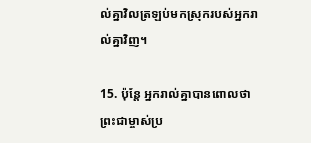ល់គ្នាវិលត្រឡប់មកស្រុករបស់អ្នករាល់គ្នាវិញ។

15. ប៉ុន្តែ អ្នករាល់គ្នាបានពោលថា ព្រះ‌ជាម្ចាស់ប្រ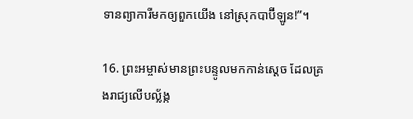ទានព្យាការីមកឲ្យពួកយើង នៅស្រុកបាប៊ី‌ឡូន!”។

16. ព្រះ‌អម្ចាស់មានព្រះ‌បន្ទូលមកកាន់ស្ដេច ដែលគ្រងរាជ្យលើបល្ល័ង្ក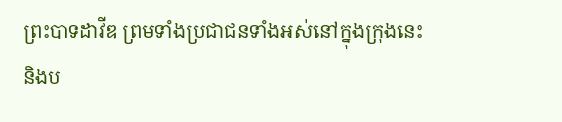ព្រះ‌បាទដាវីឌ ព្រមទាំងប្រជា‌ជនទាំងអស់នៅក្នុងក្រុងនេះ និងប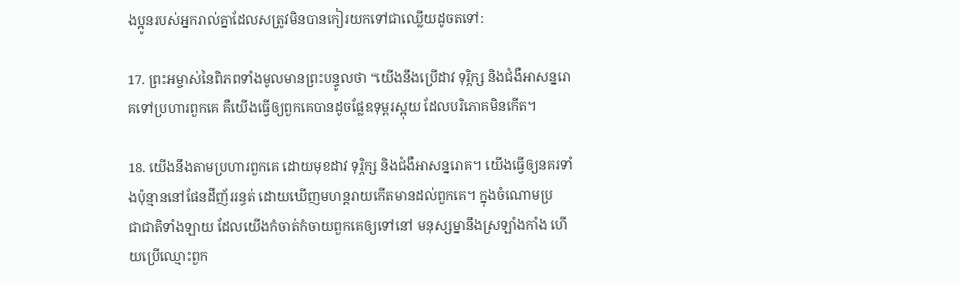ង‌ប្អូនរបស់អ្នករាល់គ្នាដែលសត្រូវមិនបានកៀរយកទៅជាឈ្លើយដូចតទៅ:

17. ព្រះ‌អម្ចាស់នៃពិភពទាំងមូលមានព្រះ‌បន្ទូលថា “យើងនឹងប្រើដាវ ទុរ្ភិក្ស និងជំងឺអាសន្ន‌រោគទៅប្រហារពួកគេ គឺយើងធ្វើឲ្យពួកគេបានដូចផ្លែឧទុម្ពរស្អុយ ដែលបរិភោគមិនកើត។

18. យើងនឹងតាមប្រហារពួកគេ ដោយមុខដាវ ទុរ្ភិក្ស និងជំងឺអាសន្ន‌រោគ។ យើងធ្វើឲ្យនគរទាំងប៉ុន្មាននៅផែនដីញ័រ‌រន្ធត់ ដោយឃើញមហន្ត‌រាយកើតមានដល់ពួកគេ។ ក្នុងចំណោមប្រជា‌ជាតិទាំង‌ឡាយ ដែលយើងកំចាត់‌កំចាយពួកគេឲ្យទៅនៅ មនុស្ស‌ម្នានឹងស្រឡាំង‌កាំង ហើយប្រើឈ្មោះពួក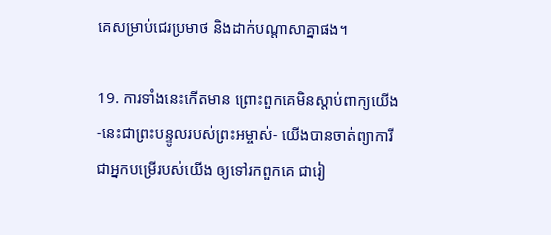គេសម្រាប់ជេរប្រមាថ និងដាក់បណ្ដាសាគ្នាផង។

19. ការទាំងនេះកើតមាន ព្រោះពួកគេមិនស្ដាប់ពាក្យយើង -នេះជាព្រះ‌បន្ទូលរបស់ព្រះ‌អម្ចាស់- យើងបានចាត់ព្យាការី ជាអ្នកបម្រើរបស់យើង ឲ្យទៅរកពួកគេ ជារៀ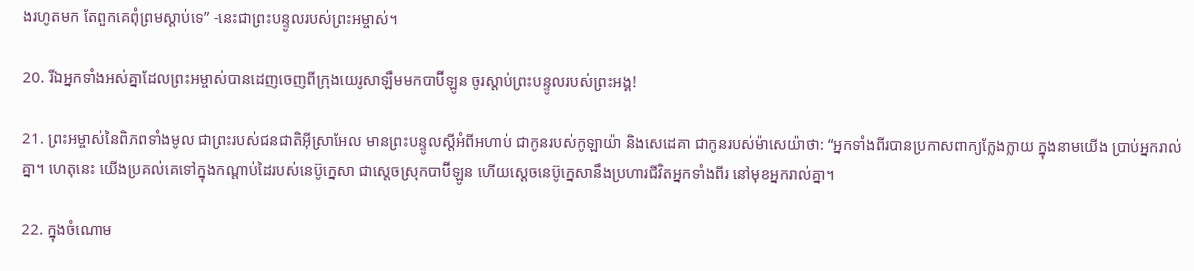ងរហូតមក តែពួកគេពុំព្រមស្ដាប់ទេ” -នេះជាព្រះ‌បន្ទូលរបស់ព្រះ‌អម្ចាស់។

20. រីឯអ្នកទាំងអស់គ្នាដែលព្រះ‌អម្ចាស់បានដេញចេញពីក្រុងយេរូ‌សាឡឹមមកបាប៊ី‌ឡូន ចូរស្ដាប់ព្រះ‌បន្ទូលរបស់ព្រះ‌អង្គ!

21. ព្រះ‌អម្ចាស់នៃពិភពទាំងមូល ជាព្រះរបស់ជន‌ជាតិអ៊ីស្រា‌អែល មានព្រះ‌បន្ទូលស្ដីអំពីអហាប់ ជាកូនរបស់កូឡា‌យ៉ា និងសេដេ‌គា ជាកូនរបស់ម៉ាសេ‌យ៉ាថា: “អ្នកទាំងពីរបានប្រកាសពាក្យក្លែង‌ក្លាយ ក្នុងនាមយើង ប្រាប់អ្នករាល់គ្នា។ ហេតុនេះ យើងប្រគល់គេទៅក្នុងកណ្ដាប់ដៃរបស់នេប៊ូ‌ក្នេសា ជាស្ដេចស្រុកបាប៊ី‌ឡូន ហើយស្ដេចនេប៊ូ‌ក្នេសានឹងប្រហារជីវិតអ្នកទាំងពីរ នៅមុខអ្នករាល់គ្នា។

22. ក្នុងចំណោម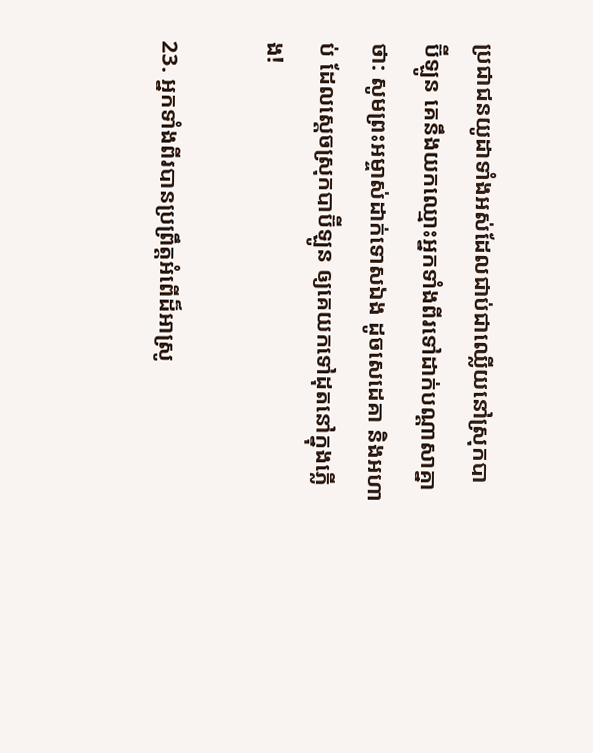ប្រជា‌ជនយូដាទាំងអស់ដែលជាប់ជាឈ្លើយនៅស្រុកបាប៊ី‌ឡូន គេនឹងយកឈ្មោះអ្នកទាំងពីរទៅដាក់បណ្ដាសាគ្នាថា: សូមព្រះ‌អម្ចាស់ដាក់ទោសឯង ដូចសេដេ‌គា និងអហាប់ ដែលស្ដេចស្រុកបាប៊ី‌ឡូន ឲ្យគេយកទៅដុតនៅក្នុងភ្លើង!

23. អ្នកទាំងពីរបានប្រព្រឹត្តអំពើដ៏អាស្រូ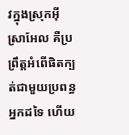វក្នុងស្រុកអ៊ីស្រា‌អែល គឺប្រព្រឹត្តអំពើផិតក្បត់ជាមួយប្រពន្ធអ្នកដទៃ ហើយ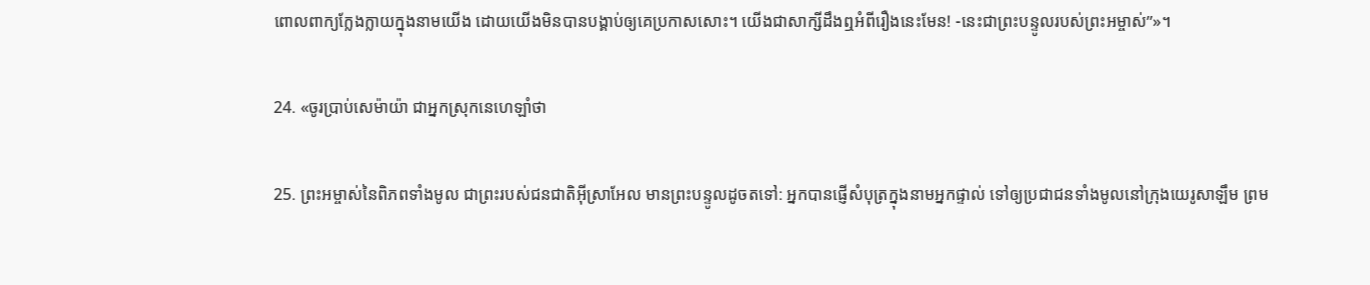ពោលពាក្យក្លែង‌ក្លាយក្នុងនាមយើង ដោយយើងមិនបានបង្គាប់ឲ្យគេប្រកាសសោះ។ យើងជាសាក្សីដឹងឮអំពីរឿងនេះមែន! -នេះជាព្រះ‌បន្ទូលរបស់ព្រះ‌អម្ចាស់”»។

24. «ចូរប្រាប់សេម៉ាយ៉ា ជាអ្នកស្រុកនេហេ‌ឡាំថា

25. ព្រះ‌អម្ចាស់នៃពិភពទាំងមូល ជាព្រះរបស់ជន‌ជាតិអ៊ីស្រា‌អែល មានព្រះ‌បន្ទូលដូចតទៅ: អ្នកបានផ្ញើសំបុត្រក្នុងនាមអ្នកផ្ទាល់ ទៅឲ្យប្រជា‌ជនទាំងមូលនៅក្រុងយេរូ‌សាឡឹម ព្រម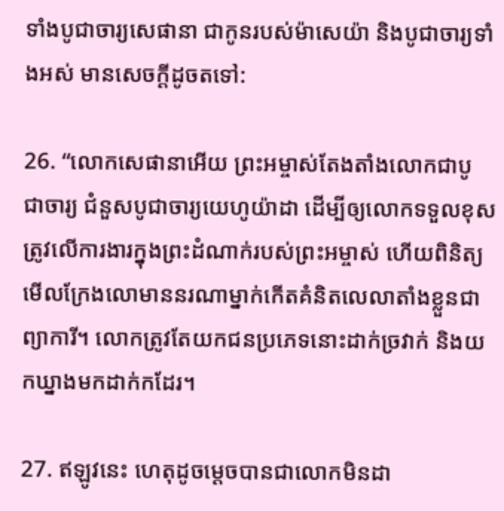ទាំងបូជា‌ចារ្យសេផា‌នា ជាកូនរបស់ម៉ាសេ‌យ៉ា និងបូជា‌ចារ្យទាំងអស់ មានសេចក្ដីដូចតទៅ:

26. “លោកសេផា‌នាអើយ ព្រះ‌អម្ចាស់តែង‌តាំងលោកជាបូជា‌ចារ្យ ជំនួសបូជា‌ចារ្យយេហូ‌យ៉ាដា ដើម្បីឲ្យលោកទទួលខុសត្រូវលើការ‌ងារក្នុងព្រះ‌ដំណាក់របស់ព្រះ‌អម្ចាស់ ហើយពិនិត្យមើលក្រែងលោមាននរណាម្នាក់កើតគំនិតលេលាតាំងខ្លួនជាព្យាការី។ លោកត្រូវតែយកជនប្រភេទនោះដាក់ច្រវាក់ និងយកឃ្នាងមកដាក់កដែរ។

27. ឥឡូវនេះ ហេតុដូចម្ដេចបានជាលោកមិនដា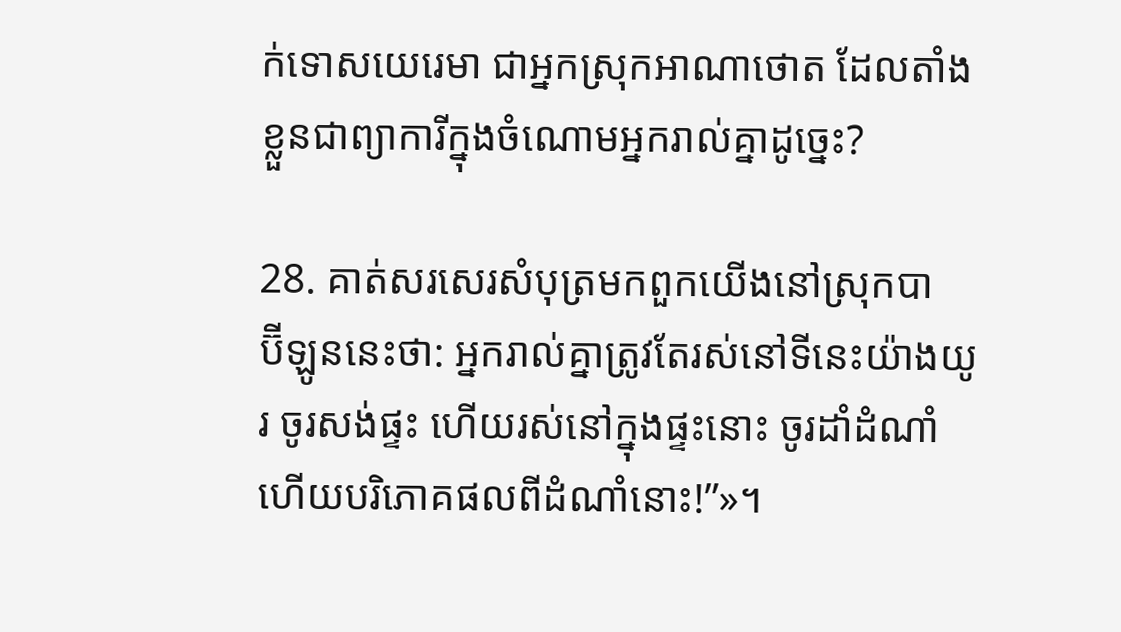ក់ទោសយេរេមា ជាអ្នកស្រុកអាណា‌ថោត ដែលតាំងខ្លួនជាព្យាការីក្នុងចំណោមអ្នករាល់គ្នាដូច្នេះ?

28. គាត់សរសេរសំបុត្រមកពួកយើងនៅស្រុកបាប៊ី‌ឡូននេះថា: អ្នករាល់គ្នាត្រូវតែរស់នៅទីនេះយ៉ាងយូរ ចូរសង់ផ្ទះ ហើយរស់នៅក្នុងផ្ទះនោះ ចូរដាំដំណាំ ហើយបរិភោគផលពីដំណាំនោះ!”»។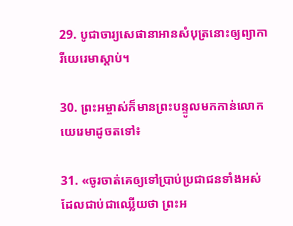29. បូជា‌ចារ្យសេផា‌នាអានសំបុត្រនោះឲ្យព្យាការីយេរេមាស្ដាប់។

30. ព្រះ‌អម្ចាស់ក៏មានព្រះ‌បន្ទូលមកកាន់លោកយេរេមាដូចតទៅ៖

31. «ចូរចាត់គេឲ្យទៅប្រាប់ប្រជា‌ជនទាំងអស់ ដែលជាប់ជាឈ្លើយថា ព្រះ‌អ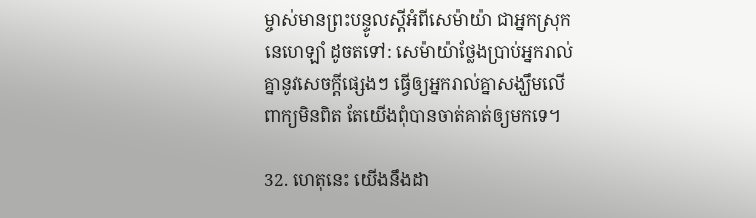ម្ចាស់មានព្រះ‌បន្ទូលស្ដីអំពីសេម៉ាយ៉ា ជាអ្នកស្រុកនេហេ‌ឡាំ ដូចតទៅ: សេម៉ាយ៉ាថ្លែងប្រាប់អ្នករាល់គ្នានូវសេចក្ដីផ្សេងៗ ធ្វើឲ្យអ្នករាល់គ្នាសង្ឃឹមលើពាក្យមិនពិត តែយើងពុំបានចាត់គាត់ឲ្យមកទេ។

32. ហេតុនេះ យើងនឹងដា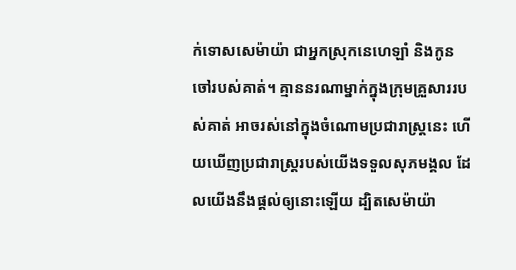ក់ទោសសេម៉ាយ៉ា ជាអ្នកស្រុកនេហេ‌ឡាំ និងកូនចៅរបស់គាត់។ គ្មាននរណាម្នាក់ក្នុងក្រុមគ្រួសាររបស់គាត់ អាចរស់នៅក្នុងចំណោមប្រជា‌រាស្ត្រនេះ ហើយឃើញប្រជា‌រាស្ត្ររបស់យើងទទួលសុភមង្គល ដែលយើងនឹងផ្ដល់ឲ្យនោះឡើយ ដ្បិតសេម៉ាយ៉ា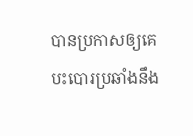បានប្រកាសឲ្យគេបះ‌បោរប្រឆាំងនឹង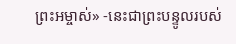ព្រះ‌អម្ចាស់» -នេះជាព្រះ‌បន្ទូលរបស់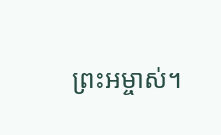ព្រះ‌អម្ចាស់។